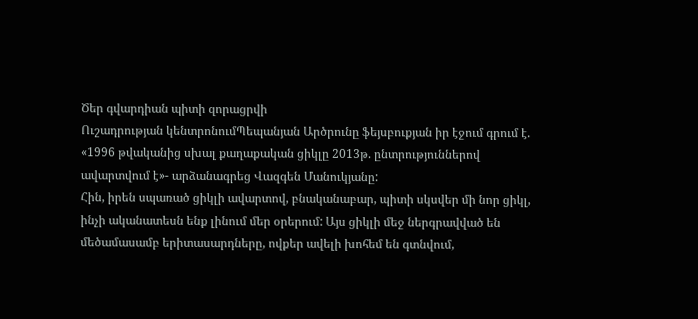Ծեր գվարդիան պիտի զորացրվի
Ուշադրության կենտրոնումՊեպանյան Արծրունը ֆեյսբուքյան իր էջում գրում է.
«1996 թվականից սխալ քաղաքական ցիկլը 2013թ. ընտրություններով ավարտվում է»- արձանագրեց Վազգեն Մանուկյանը:
Հին, իրեն սպառած ցիկլի ավարտով, բնականաբար, պիտի սկսվեր մի նոր ցիկլ, ինչի ականատեսն ենք լինում մեր օրերում: Այս ցիկլի մեջ ներգրավված են մեծամասամբ երիտասարդները, ովքեր ավելի խոհեմ են գտնվում,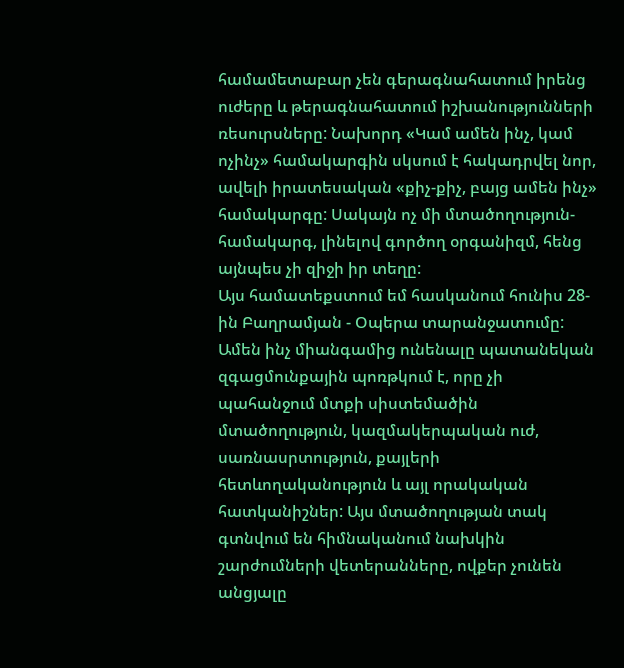համամետաբար չեն գերագնահատում իրենց ուժերը և թերագնահատում իշխանությունների ռեսուրսները: Նախորդ «Կամ ամեն ինչ, կամ ոչինչ» համակարգին սկսում է հակադրվել նոր, ավելի իրատեսական «քիչ-քիչ, բայց ամեն ինչ» համակարգը: Սակայն ոչ մի մտածողություն- համակարգ, լինելով գործող օրգանիզմ, հենց այնպես չի զիջի իր տեղը:
Այս համատեքստում եմ հասկանում հունիս 28-ին Բաղրամյան - Օպերա տարանջատումը: Ամեն ինչ միանգամից ունենալը պատանեկան զգացմունքային պոռթկում է, որը չի պահանջում մտքի սիստեմածին մտածողություն, կազմակերպական ուժ, սառնասրտություն, քայլերի հետևողականություն և այլ որակական հատկանիշներ: Այս մտածողության տակ գտնվում են հիմնականում նախկին շարժումների վետերանները, ովքեր չունեն անցյալը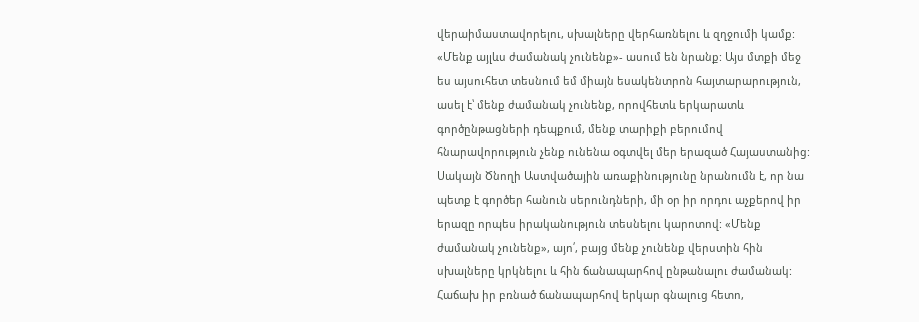վերաիմաստավորելու, սխալները վերհառնելու և զղջումի կամք: «Մենք այլևս ժամանակ չունենք»- ասում են նրանք: Այս մտքի մեջ ես այսուհետ տեսնում եմ միայն եսակենտրոն հայտարարություն, ասել է՝ մենք ժամանակ չունենք, որովհետև երկարատև գործընթացների դեպքում, մենք տարիքի բերումով հնարավորություն չենք ունենա օգտվել մեր երազած Հայաստանից: Սակայն Ծնողի Աստվածային առաքինությունը նրանումն է, որ նա պետք է գործեր հանուն սերունդների, մի օր իր որդու աչքերով իր երազը որպես իրականություն տեսնելու կարոտով: «Մենք ժամանակ չունենք», այո՛, բայց մենք չունենք վերստին հին սխալները կրկնելու և հին ճանապարհով ընթանալու ժամանակ:
Հաճախ իր բռնած ճանապարհով երկար գնալուց հետո,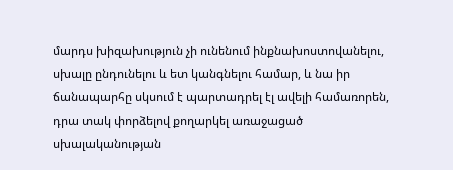մարդս խիզախություն չի ունենում ինքնախոստովանելու, սխալը ընդունելու և ետ կանգնելու համար, և նա իր ճանապարհը սկսում է պարտադրել էլ ավելի համառորեն, դրա տակ փորձելով քողարկել առաջացած սխալականության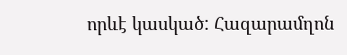որևէ կասկած: Հազարամղոն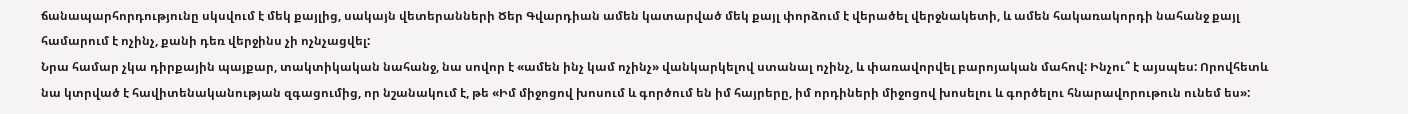ճանապարհորդությունը սկսվում է մեկ քայլից, սակայն վետերանների Ծեր Գվարդիան ամեն կատարված մեկ քայլ փորձում է վերածել վերջնակետի, և ամեն հակառակորդի նահանջ քայլ համարում է ոչինչ, քանի դեռ վերջինս չի ոչնչացվել:
Նրա համար չկա դիրքային պայքար, տակտիկական նահանջ, նա սովոր է «ամեն ինչ կամ ոչինչ» վանկարկելով ստանալ ոչինչ, և փառավորվել բարոյական մահով: Ինչու՞ է այսպես: Որովհետև նա կտրված է հավիտենականության զգացումից, որ նշանակում է, թե «Իմ միջոցով խոսում և գործում են իմ հայրերը, իմ որդիների միջոցով խոսելու և գործելու հնարավորութուն ունեմ ես»: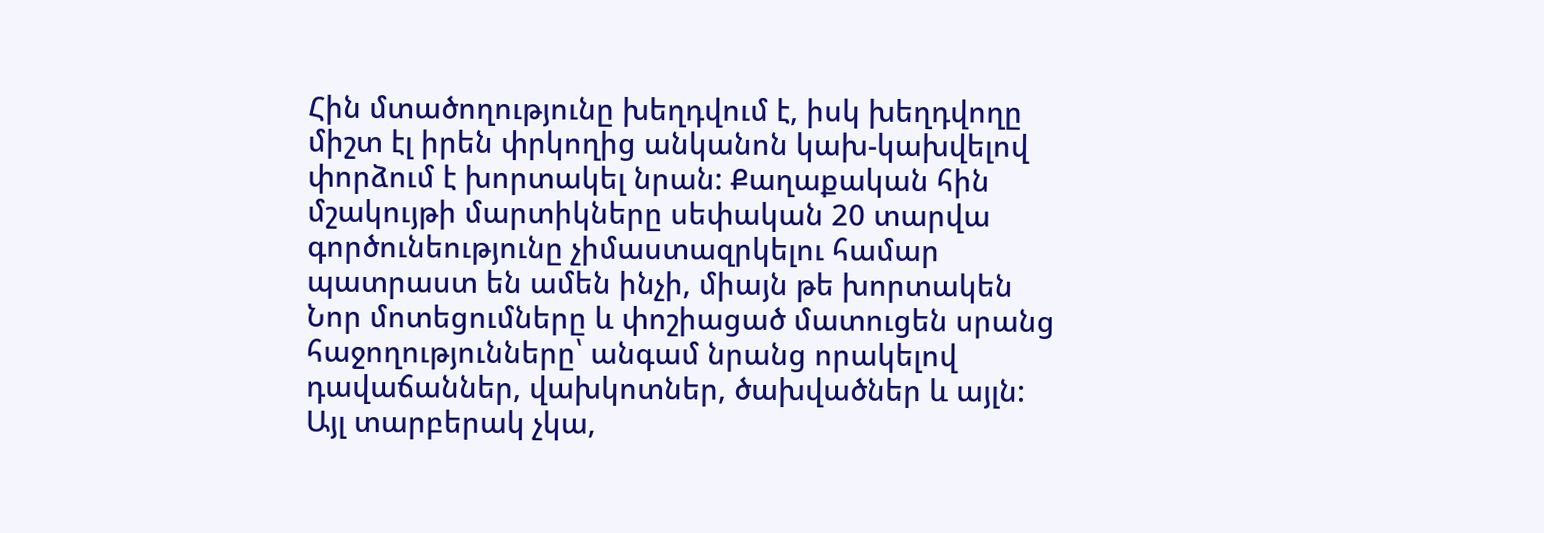Հին մտածողությունը խեղդվում է, իսկ խեղդվողը միշտ էլ իրեն փրկողից անկանոն կախ-կախվելով փորձում է խորտակել նրան: Քաղաքական հին մշակույթի մարտիկները սեփական 20 տարվա գործունեությունը չիմաստազրկելու համար պատրաստ են ամեն ինչի, միայն թե խորտակեն Նոր մոտեցումները և փոշիացած մատուցեն սրանց հաջողությունները՝ անգամ նրանց որակելով դավաճաններ, վախկոտներ, ծախվածներ և այլն:
Այլ տարբերակ չկա,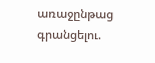առաջընթաց գրանցելու.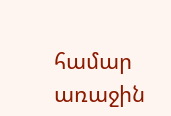համար առաջին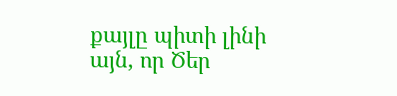քայլը պիտի լինի այն, որ Ծեր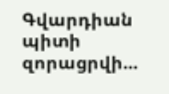Գվարդիան պիտի զորացրվի...